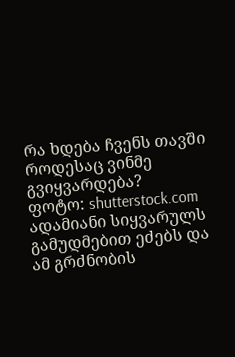რა ხდება ჩვენს თავში როდესაც ვინმე გვიყვარდება?
ფოტო: shutterstock.com
ადამიანი სიყვარულს გამუდმებით ეძებს და ამ გრძნობის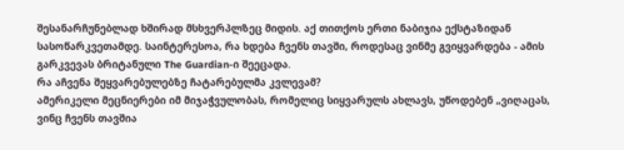შესანარჩუნებლად ხშირად მსხვერპლზეც მიდის. აქ თითქოს ერთი ნაბიჯია ექსტაზიდან სასოწარკვეთამდე. საინტერესოა, რა ხდება ჩვენს თავში, როდესაც ვინმე გვიყვარდება - ამის გარკვევას ბრიტანული The Guardian-ი შეეცადა.
რა აჩვენა შეყვარებულებზე ჩატარებულმა კვლევამ?
ამერიკელი მეცნიერები იმ მიჯაჭვულობას, რომელიც სიყვარულს ახლავს, უწოდებენ „ვიღაცას, ვინც ჩვენს თავშია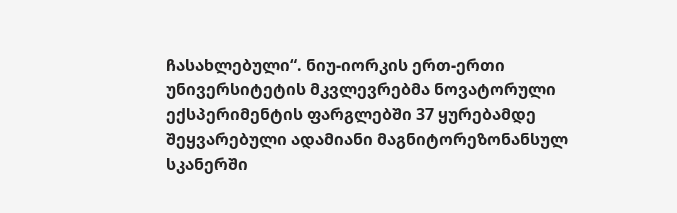ჩასახლებული“. ნიუ-იორკის ერთ-ერთი უნივერსიტეტის მკვლევრებმა ნოვატორული ექსპერიმენტის ფარგლებში 37 ყურებამდე შეყვარებული ადამიანი მაგნიტორეზონანსულ სკანერში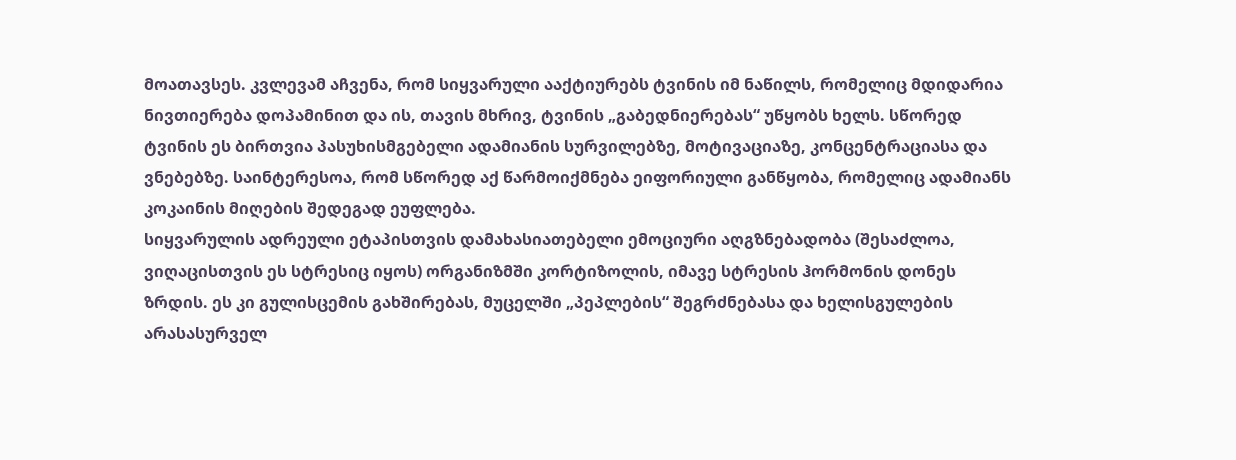მოათავსეს. კვლევამ აჩვენა, რომ სიყვარული ააქტიურებს ტვინის იმ ნაწილს, რომელიც მდიდარია ნივთიერება დოპამინით და ის, თავის მხრივ, ტვინის „გაბედნიერებას“ უწყობს ხელს. სწორედ ტვინის ეს ბირთვია პასუხისმგებელი ადამიანის სურვილებზე, მოტივაციაზე, კონცენტრაციასა და ვნებებზე. საინტერესოა, რომ სწორედ აქ წარმოიქმნება ეიფორიული განწყობა, რომელიც ადამიანს კოკაინის მიღების შედეგად ეუფლება.
სიყვარულის ადრეული ეტაპისთვის დამახასიათებელი ემოციური აღგზნებადობა (შესაძლოა, ვიღაცისთვის ეს სტრესიც იყოს) ორგანიზმში კორტიზოლის, იმავე სტრესის ჰორმონის დონეს ზრდის. ეს კი გულისცემის გახშირებას, მუცელში „პეპლების“ შეგრძნებასა და ხელისგულების არასასურველ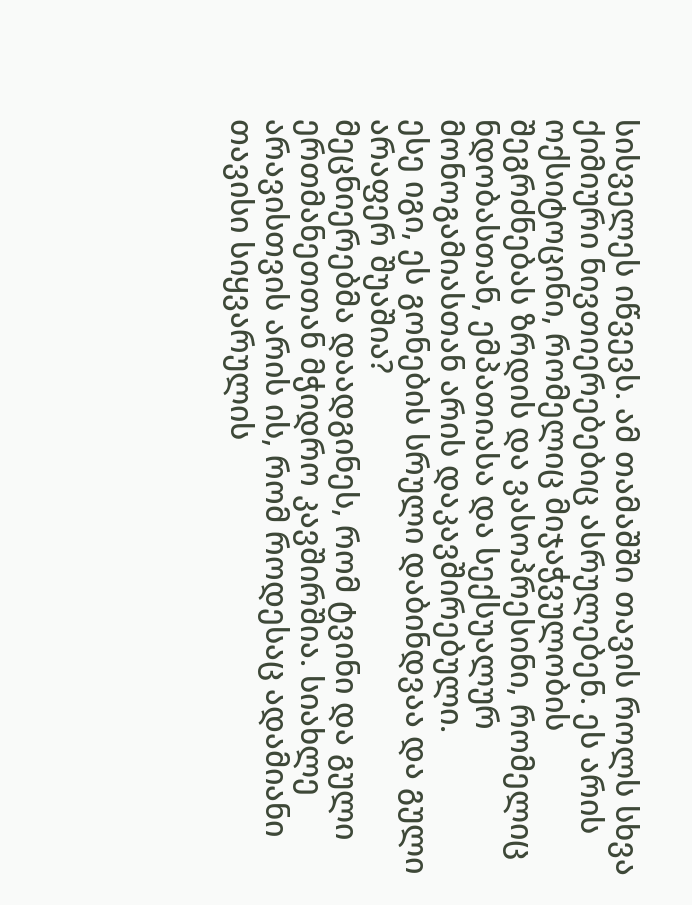სისველეს იწვევს. ამ თამაშში თავის როლს სხვა ქიმიური ნივთიერებებიც ასრულებენ. ეს არის ოქსიტოცინი, რომელიც მიჯაჭვულობის შეგრძნებას ზრდის და ვასოპრესინი, რომელიც ნდობასთან, ემპათიასა და სექსუალურ მონოგამიასთან არის დაკავშირებული.
ესე იგი, ეს გონების სრული დაბინდვაა და გული არაფერ შუაშია?
მეცნიერებმა დაადგინეს, რომ ტვინი და გული ერთმანეთთან მჭიდრო კავშირშია. სიახლე არავისთვის არის ის, რომ როდესაც ადამიანი თავისი სიყვარულის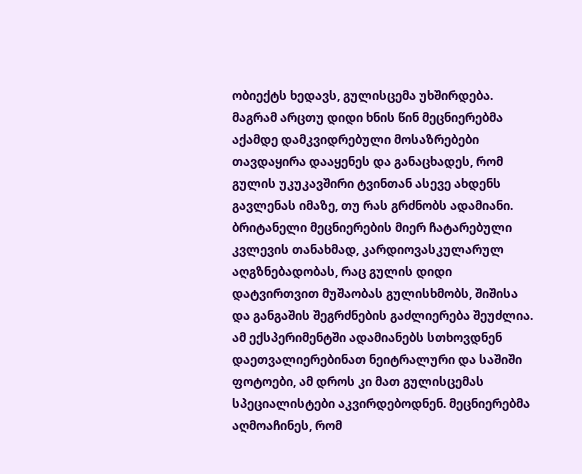ობიექტს ხედავს, გულისცემა უხშირდება. მაგრამ არცთუ დიდი ხნის წინ მეცნიერებმა აქამდე დამკვიდრებული მოსაზრებები თავდაყირა დააყენეს და განაცხადეს, რომ გულის უკუკავშირი ტვინთან ასევე ახდენს გავლენას იმაზე, თუ რას გრძნობს ადამიანი.
ბრიტანელი მეცნიერების მიერ ჩატარებული კვლევის თანახმად, კარდიოვასკულარულ აღგზნებადობას, რაც გულის დიდი დატვირთვით მუშაობას გულისხმობს, შიშისა და განგაშის შეგრძნების გაძლიერება შეუძლია. ამ ექსპერიმენტში ადამიანებს სთხოვდნენ დაეთვალიერებინათ ნეიტრალური და საშიში ფოტოები, ამ დროს კი მათ გულისცემას სპეციალისტები აკვირდებოდნენ. მეცნიერებმა აღმოაჩინეს, რომ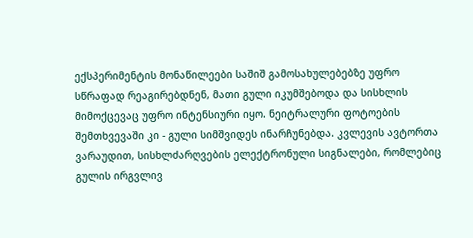ექსპერიმენტის მონაწილეები საშიშ გამოსახულებებზე უფრო სწრაფად რეაგირებდნენ, მათი გული იკუმშებოდა და სისხლის მიმოქცევაც უფრო ინტენსიური იყო. ნეიტრალური ფოტოების შემთხვევაში კი - გული სიმშვიდეს ინარჩუნებდა. კვლევის ავტორთა ვარაუდით, სისხლძარღვების ელექტრონული სიგნალები, რომლებიც გულის ირგვლივ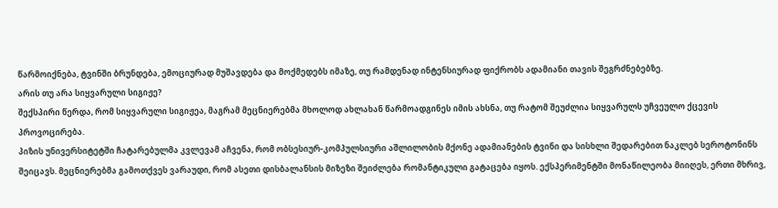წარმოიქნება, ტვინში ბრუნდება, ემოციურად მუშავდება და მოქმედებს იმაზე, თუ რამდენად ინტენსიურად ფიქრობს ადამიანი თავის შეგრძნებებზე.
არის თუ არა სიყვარული სიგიჟე?
შექსპირი წერდა, რომ სიყვარული სიგიჟეა, მაგრამ მეცნიერებმა მხოლოდ ახლახან წარმოადგინეს იმის ახსნა, თუ რატომ შეუძლია სიყვარულს უჩვეულო ქცევის პროვოცირება.
პიზის უნივერსიტეტში ჩატარებულმა კვლევამ აჩვენა, რომ ობსესიურ-კომპულსიური აშლილობის მქონე ადამიანების ტვინი და სისხლი შედარებით ნაკლებ სეროტონინს შეიცავს. მეცნიერებმა გამოთქვეს ვარაუდი, რომ ასეთი დისბალანსის მიზეზი შეიძლება რომანტიკული გატაცება იყოს. ექსპერიმენტში მონაწილეობა მიიღეს, ერთი მხრივ,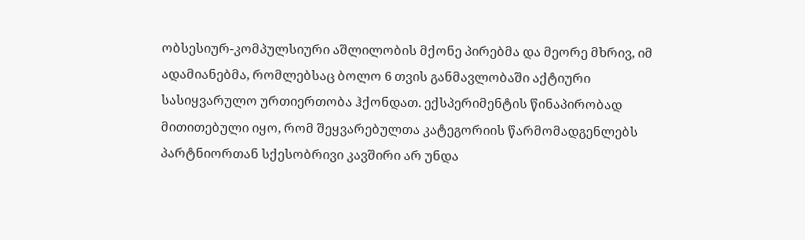ობსესიურ-კომპულსიური აშლილობის მქონე პირებმა და მეორე მხრივ, იმ ადამიანებმა, რომლებსაც ბოლო 6 თვის განმავლობაში აქტიური სასიყვარულო ურთიერთობა ჰქონდათ. ექსპერიმენტის წინაპირობად მითითებული იყო, რომ შეყვარებულთა კატეგორიის წარმომადგენლებს პარტნიორთან სქესობრივი კავშირი არ უნდა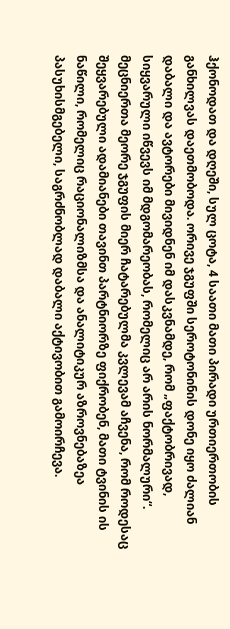ჰქონოდათ და დღეში, სულ ცოტა, 4 საათი მათი პირადი ურთიერთობის განხილვას დაეთმობოდა. ორივე ჯგუფში სეროტონინის დონე იყო ძალიან დაბალი და ავტორები მივიდნენ იმ დასკვნამდე, რომ „ფაქტობრივად, სიყვარული იწვევს იმ მდგომარეობას, რომელიც არ არის ნორმალური“.
მეცნიერთა მეორე ჯგუფის მიერ ჩატარებულმა კვლევამ აჩვენა, რომ როდესაც შეყვარებული ადამიანები თავინთ პარტნიორზე ფიქრობენ, მათი ტვინის ის ნაწილი, რომელიც რაციონალიზმსა და ანალიტიკურ აზროვნებაზეა პასუხისმგებელი, საგრძნობლად დაბალი აქტივობით გამოირჩევა.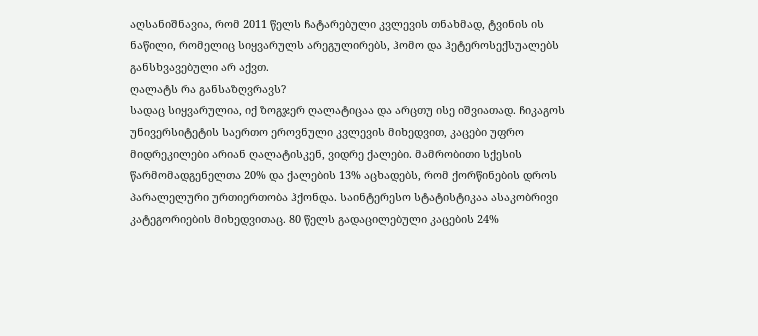აღსანიშნავია, რომ 2011 წელს ჩატარებული კვლევის თნახმად, ტვინის ის ნაწილი, რომელიც სიყვარულს არეგულირებს, ჰომო და ჰეტეროსექსუალებს განსხვავებული არ აქვთ.
ღალატს რა განსაზღვრავს?
სადაც სიყვარულია, იქ ზოგჯერ ღალატიცაა და არცთუ ისე იშვიათად. ჩიკაგოს უნივერსიტეტის საერთო ეროვნული კვლევის მიხედვით, კაცები უფრო მიდრეკილები არიან ღალატისკენ, ვიდრე ქალები. მამრობითი სქესის წარმომადგენელთა 20% და ქალების 13% აცხადებს, რომ ქორწინების დროს პარალელური ურთიერთობა ჰქონდა. საინტერესო სტატისტიკაა ასაკობრივი კატეგორიების მიხედვითაც. 80 წელს გადაცილებული კაცების 24%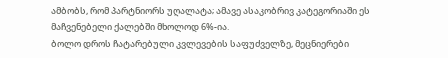ამბობს, რომ პარტნიორს უღალატა; ამავე ასაკობრივ კატეგორიაში ეს მაჩვენებელი ქალებში მხოლოდ 6%-ია.
ბოლო დროს ჩატარებული კვლევების საფუძველზე, მეცნიერები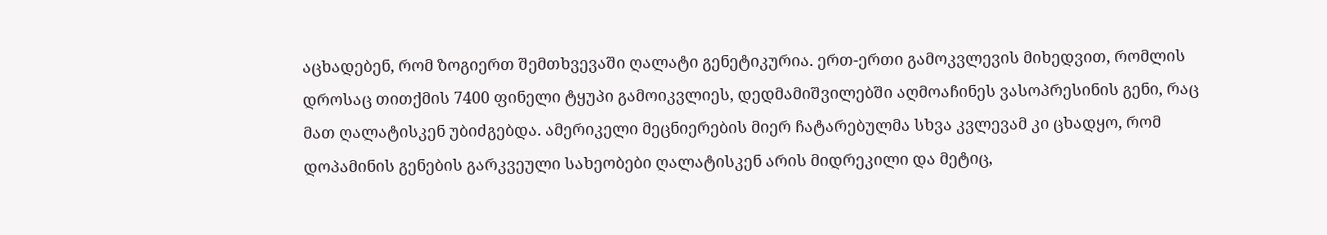აცხადებენ, რომ ზოგიერთ შემთხვევაში ღალატი გენეტიკურია. ერთ-ერთი გამოკვლევის მიხედვით, რომლის დროსაც თითქმის 7400 ფინელი ტყუპი გამოიკვლიეს, დედმამიშვილებში აღმოაჩინეს ვასოპრესინის გენი, რაც მათ ღალატისკენ უბიძგებდა. ამერიკელი მეცნიერების მიერ ჩატარებულმა სხვა კვლევამ კი ცხადყო, რომ დოპამინის გენების გარკვეული სახეობები ღალატისკენ არის მიდრეკილი და მეტიც,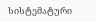სისტემატური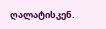ღალატისკენ.